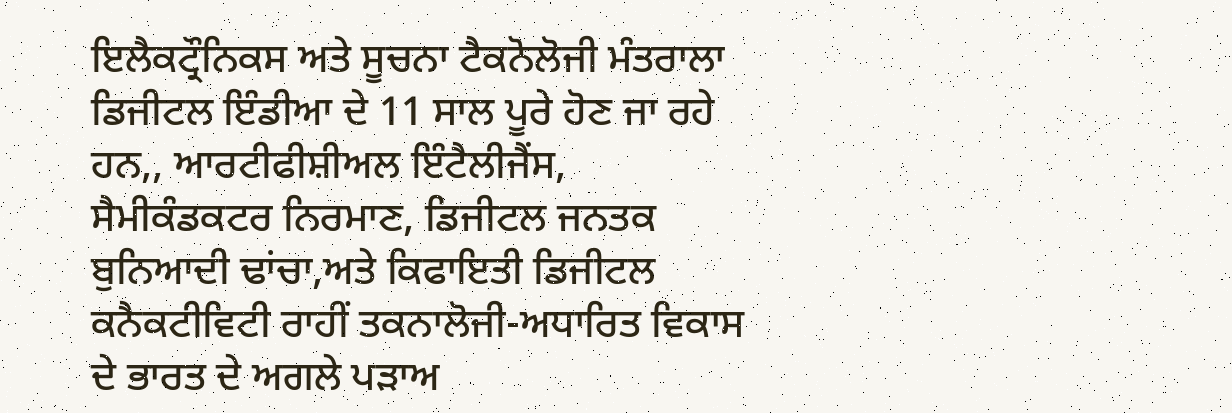ਇਲੈਕਟ੍ਰੌਨਿਕਸ ਅਤੇ ਸੂਚਨਾ ਟੈਕਨੋਲੋਜੀ ਮੰਤਰਾਲਾ
ਡਿਜੀਟਲ ਇੰਡੀਆ ਦੇ 11 ਸਾਲ ਪੂਰੇ ਹੋਣ ਜਾ ਰਹੇ ਹਨ,, ਆਰਟੀਫੀਸ਼ੀਅਲ ਇੰਟੈਲੀਜੈਂਸ, ਸੈਮੀਕੰਡਕਟਰ ਨਿਰਮਾਣ, ਡਿਜੀਟਲ ਜਨਤਕ ਬੁਨਿਆਦੀ ਢਾਂਚਾ,ਅਤੇ ਕਿਫਾਇਤੀ ਡਿਜੀਟਲ ਕਨੈਕਟੀਵਿਟੀ ਰਾਹੀਂ ਤਕਨਾਲੋਜੀ-ਅਧਾਰਿਤ ਵਿਕਾਸ ਦੇ ਭਾਰਤ ਦੇ ਅਗਲੇ ਪੜਾਅ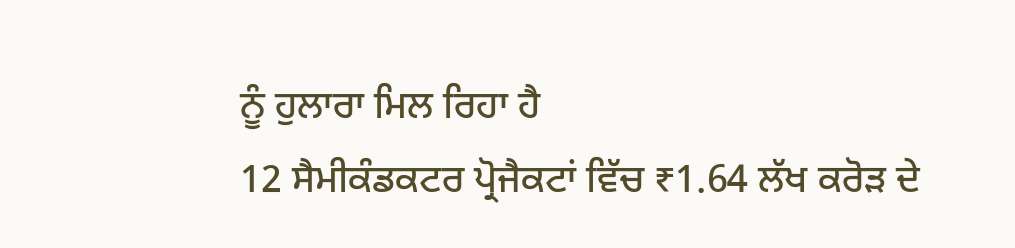ਨੂੰ ਹੁਲਾਰਾ ਮਿਲ ਰਿਹਾ ਹੈ
12 ਸੈਮੀਕੰਡਕਟਰ ਪ੍ਰੋਜੈਕਟਾਂ ਵਿੱਚ ₹1.64 ਲੱਖ ਕਰੋੜ ਦੇ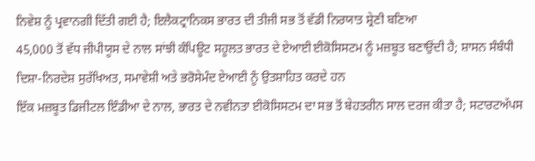ਨਿਵੇਸ਼ ਨੂੰ ਪ੍ਰਵਾਨਗੀ ਦਿੱਤੀ ਗਈ ਹੈ; ਇਲੈਕਟ੍ਰਾਨਿਕਸ ਭਾਰਤ ਦੀ ਤੀਜੀ ਸਭ ਤੋਂ ਵੱਡੀ ਨਿਰਯਾਤ ਸ਼੍ਰੇਣੀ ਬਣਿਆ
45,000 ਤੋਂ ਵੱਧ ਜੀਪੀਯੂਸ ਦੇ ਨਾਲ ਸਾਂਝੀ ਕੰਪਿਊਟ ਸਹੂਲਤ ਭਾਰਤ ਦੇ ਏਆਈ ਈਕੋਸਿਸਟਮ ਨੂੰ ਮਜ਼ਬੂਤ ਬਣਾਉਂਦੀ ਹੈ; ਸ਼ਾਸਨ ਸੰਬੰਧੀ ਦਿਸ਼ਾ-ਨਿਰਦੇਸ਼ ਸੁਰੱਖਿਅਤ, ਸਮਾਵੇਸ਼ੀ ਅਤੇ ਭਰੋਸੇਮੰਦ ਏਆਈ ਨੂੰ ਉਤਸ਼ਾਹਿਤ ਕਰਦੇ ਹਨ
ਇੱਕ ਮਜ਼ਬੂਤ ਡਿਜੀਟਲ ਇੰਡੀਆ ਦੇ ਨਾਲ, ਭਾਰਤ ਦੇ ਨਵੀਨਤਾ ਈਕੋਸਿਸਟਮ ਦਾ ਸਭ ਤੋਂ ਬੇਹਤਰੀਨ ਸਾਲ ਦਰਜ ਕੀਤਾ ਹੈ; ਸਟਾਰਟਅੱਪਸ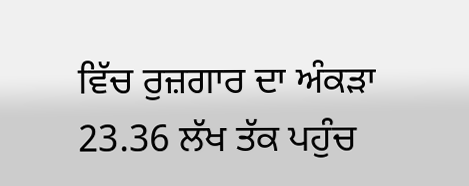ਵਿੱਚ ਰੁਜ਼ਗਾਰ ਦਾ ਅੰਕੜਾ 23.36 ਲੱਖ ਤੱਕ ਪਹੁੰਚ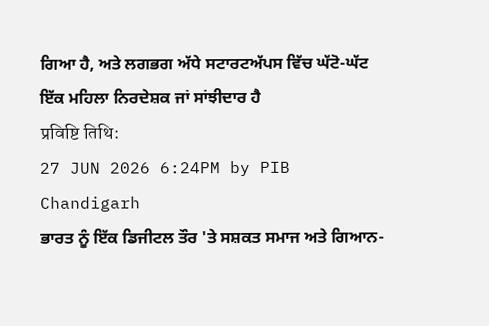ਗਿਆ ਹੈ, ਅਤੇ ਲਗਭਗ ਅੱਧੇ ਸਟਾਰਟਅੱਪਸ ਵਿੱਚ ਘੱਟੋ-ਘੱਟ ਇੱਕ ਮਹਿਲਾ ਨਿਰਦੇਸ਼ਕ ਜਾਂ ਸਾਂਝੀਦਾਰ ਹੈ
प्रविष्टि तिथि:
27 JUN 2026 6:24PM by PIB Chandigarh
ਭਾਰਤ ਨੂੰ ਇੱਕ ਡਿਜੀਟਲ ਤੌਰ 'ਤੇ ਸਸ਼ਕਤ ਸਮਾਜ ਅਤੇ ਗਿਆਨ-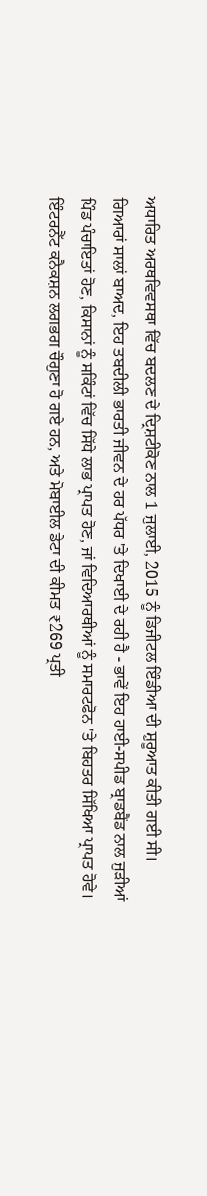ਅਧਾਰਿਤ ਅਰਥਵਿਵਸਥਾ ਵਿੱਚ ਬਦਲਣ ਦੇ ਦ੍ਰਿਸ਼ਟੀਕੋਣ ਨਾਲ 1 ਜੁਲਾਈ, 2015 ਨੂੰ ਡਿਜੀਟਲ ਇੰਡੀਆ ਦੀ ਸ਼ੁਰੂਆਤ ਕੀਤੀ ਗਈ ਸੀ। ਗਿਆਰਾਂ ਸਾਲਾਂ ਬਾਅਦ, ਇਹ ਤਬਦੀਲੀ ਭਾਰਤੀ ਜੀਵਨ ਦੇ ਹਰ ਪੱਧਰ 'ਤੇ ਦਿਖਾਈ ਦੇ ਰਹੀ ਹੈ - ਭਾਵੇਂ ਇਹ ਹਾਈ-ਸਪੀਡ ਬ੍ਰਾਡਬੈਂਡ ਨਾਲ ਜੁੜੀਆਂ ਪਿੰਡ ਪੰਚਾਇਤਾਂ ਹੋਣ, ਕਿਸਾਨਾਂ ਨੂੰ ਸਕਿੰਟਾਂ ਵਿੱਚ ਸਿੱਧੇ ਲਾਭ ਪ੍ਰਾਪਤ ਹੋਣ, ਜਾਂ ਵਿਦਿਆਰਥੀਆਂ ਨੂੰ ਸਮਾਰਟਫੋਨ 'ਤੇ ਬਿਹਤਰ ਸਿੱਖਿਆ ਪ੍ਰਾਪਤ ਹੋਵੇ। ਇੰਟਰਨੈੱਟ ਕਨੈਕਸ਼ਨ ਲਗਭਗ ਚੌਗੁਣਾ ਹੋ ਗਏ ਹਨ, ਅਤੇ ਮੋਬਾਈਲ ਡੇਟਾ ਦੀ ਕੀਮਤ ₹269 ਪ੍ਰਤੀ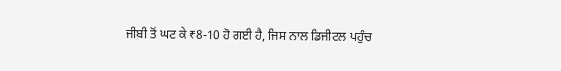ਜੀਬੀ ਤੋਂ ਘਟ ਕੇ ₹8-10 ਹੋ ਗਈ ਹੈ, ਜਿਸ ਨਾਲ ਡਿਜੀਟਲ ਪਹੁੰਚ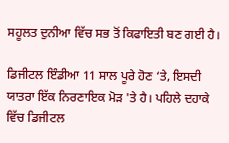ਸਹੂਲਤ ਦੁਨੀਆ ਵਿੱਚ ਸਭ ਤੋਂ ਕਿਫਾਇਤੀ ਬਣ ਗਈ ਹੈ।

ਡਿਜੀਟਲ ਇੰਡੀਆ 11 ਸਾਲ ਪੂਰੇ ਹੋਣ ‘ਤੇ, ਇਸਦੀ ਯਾਤਰਾ ਇੱਕ ਨਿਰਣਾਇਕ ਮੋੜ 'ਤੇ ਹੈ। ਪਹਿਲੇ ਦਹਾਕੇ ਵਿੱਚ ਡਿਜੀਟਲ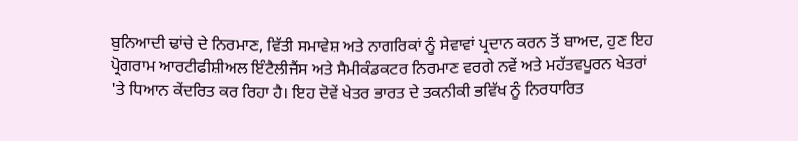ਬੁਨਿਆਦੀ ਢਾਂਚੇ ਦੇ ਨਿਰਮਾਣ, ਵਿੱਤੀ ਸਮਾਵੇਸ਼ ਅਤੇ ਨਾਗਰਿਕਾਂ ਨੂੰ ਸੇਵਾਵਾਂ ਪ੍ਰਦਾਨ ਕਰਨ ਤੋਂ ਬਾਅਦ, ਹੁਣ ਇਹ ਪ੍ਰੋਗਰਾਮ ਆਰਟੀਫੀਸ਼ੀਅਲ ਇੰਟੈਲੀਜੈਂਸ ਅਤੇ ਸੈਮੀਕੰਡਕਟਰ ਨਿਰਮਾਣ ਵਰਗੇ ਨਵੇਂ ਅਤੇ ਮਹੱਤਵਪੂਰਨ ਖੇਤਰਾਂ 'ਤੇ ਧਿਆਨ ਕੇਂਦਰਿਤ ਕਰ ਰਿਹਾ ਹੈ। ਇਹ ਦੋਵੇਂ ਖੇਤਰ ਭਾਰਤ ਦੇ ਤਕਨੀਕੀ ਭਵਿੱਖ ਨੂੰ ਨਿਰਧਾਰਿਤ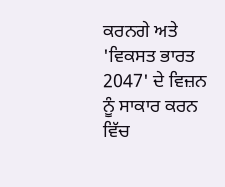ਕਰਨਗੇ ਅਤੇ 'ਵਿਕਸਤ ਭਾਰਤ 2047' ਦੇ ਵਿਜ਼ਨ ਨੂੰ ਸਾਕਾਰ ਕਰਨ ਵਿੱਚ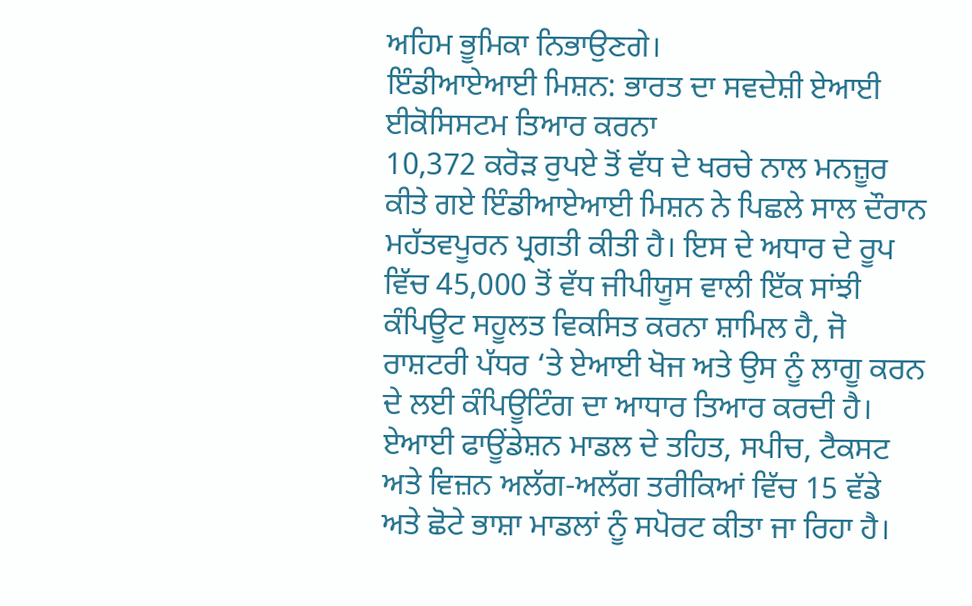ਅਹਿਮ ਭੂਮਿਕਾ ਨਿਭਾਉਣਗੇ।
ਇੰਡੀਆਏਆਈ ਮਿਸ਼ਨ: ਭਾਰਤ ਦਾ ਸਵਦੇਸ਼ੀ ਏਆਈ ਈਕੋਸਿਸਟਮ ਤਿਆਰ ਕਰਨਾ
10,372 ਕਰੋੜ ਰੁਪਏ ਤੋਂ ਵੱਧ ਦੇ ਖਰਚੇ ਨਾਲ ਮਨਜ਼ੂਰ ਕੀਤੇ ਗਏ ਇੰਡੀਆਏਆਈ ਮਿਸ਼ਨ ਨੇ ਪਿਛਲੇ ਸਾਲ ਦੌਰਾਨ ਮਹੱਤਵਪੂਰਨ ਪ੍ਰਗਤੀ ਕੀਤੀ ਹੈ। ਇਸ ਦੇ ਅਧਾਰ ਦੇ ਰੂਪ ਵਿੱਚ 45,000 ਤੋਂ ਵੱਧ ਜੀਪੀਯੂਸ ਵਾਲੀ ਇੱਕ ਸਾਂਝੀ ਕੰਪਿਊਟ ਸਹੂਲਤ ਵਿਕਸਿਤ ਕਰਨਾ ਸ਼ਾਮਿਲ ਹੈ, ਜੋ ਰਾਸ਼ਟਰੀ ਪੱਧਰ ‘ਤੇ ਏਆਈ ਖੋਜ ਅਤੇ ਉਸ ਨੂੰ ਲਾਗੂ ਕਰਨ ਦੇ ਲਈ ਕੰਪਿਊਟਿੰਗ ਦਾ ਆਧਾਰ ਤਿਆਰ ਕਰਦੀ ਹੈ।
ਏਆਈ ਫਾਊਂਡੇਸ਼ਨ ਮਾਡਲ ਦੇ ਤਹਿਤ, ਸਪੀਚ, ਟੈਕਸਟ ਅਤੇ ਵਿਜ਼ਨ ਅਲੱਗ-ਅਲੱਗ ਤਰੀਕਿਆਂ ਵਿੱਚ 15 ਵੱਡੇ ਅਤੇ ਛੋਟੇ ਭਾਸ਼ਾ ਮਾਡਲਾਂ ਨੂੰ ਸਪੋਰਟ ਕੀਤਾ ਜਾ ਰਿਹਾ ਹੈ।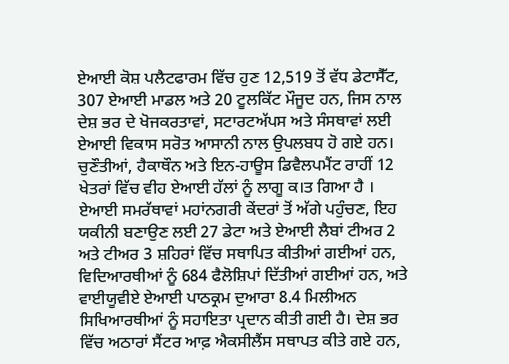ਏਆਈ ਕੋਸ਼ ਪਲੈਟਫਾਰਮ ਵਿੱਚ ਹੁਣ 12,519 ਤੋਂ ਵੱਧ ਡੇਟਾਸੈੱਟ, 307 ਏਆਈ ਮਾਡਲ ਅਤੇ 20 ਟੂਲਕਿੱਟ ਮੌਜੂਦ ਹਨ, ਜਿਸ ਨਾਲ ਦੇਸ਼ ਭਰ ਦੇ ਖੋਜਕਰਤਾਵਾਂ, ਸਟਾਰਟਅੱਪਸ ਅਤੇ ਸੰਸਥਾਵਾਂ ਲਈ ਏਆਈ ਵਿਕਾਸ ਸਰੋਤ ਆਸਾਨੀ ਨਾਲ ਉਪਲਬਧ ਹੋ ਗਏ ਹਨ। ਚੁਣੌਤੀਆਂ, ਹੈਕਾਥੌਨ ਅਤੇ ਇਨ-ਹਾਊਸ ਡਿਵੈਲਪਮੈਂਟ ਰਾਹੀਂ 12 ਖੇਤਰਾਂ ਵਿੱਚ ਵੀਹ ਏਆਈ ਹੱਲਾਂ ਨੂੰ ਲਾਗੂ ਕ।ਤ ਗਿਆ ਹੈ ।
ਏਆਈ ਸਮਰੱਥਾਵਾਂ ਮਹਾਂਨਗਰੀ ਕੇਂਦਰਾਂ ਤੋਂ ਅੱਗੇ ਪਹੁੰਚਣ, ਇਹ ਯਕੀਨੀ ਬਣਾਉਣ ਲਈ 27 ਡੇਟਾ ਅਤੇ ਏਆਈ ਲੈਬਾਂ ਟੀਅਰ 2 ਅਤੇ ਟੀਅਰ 3 ਸ਼ਹਿਰਾਂ ਵਿੱਚ ਸਥਾਪਿਤ ਕੀਤੀਆਂ ਗਈਆਂ ਹਨ, ਵਿਦਿਆਰਥੀਆਂ ਨੂੰ 684 ਫੈਲੋਸ਼ਿਪਾਂ ਦਿੱਤੀਆਂ ਗਈਆਂ ਹਨ, ਅਤੇ ਵਾਈਯੂਵੀਏ ਏਆਈ ਪਾਠਕ੍ਰਮ ਦੁਆਰਾ 8.4 ਮਿਲੀਅਨ ਸਿਖਿਆਰਥੀਆਂ ਨੂੰ ਸਹਾਇਤਾ ਪ੍ਰਦਾਨ ਕੀਤੀ ਗਈ ਹੈ। ਦੇਸ਼ ਭਰ ਵਿੱਚ ਅਠਾਰਾਂ ਸੈਂਟਰ ਆਫ਼ ਐਕਸੀਲੈਂਸ ਸਥਾਪਤ ਕੀਤੇ ਗਏ ਹਨ,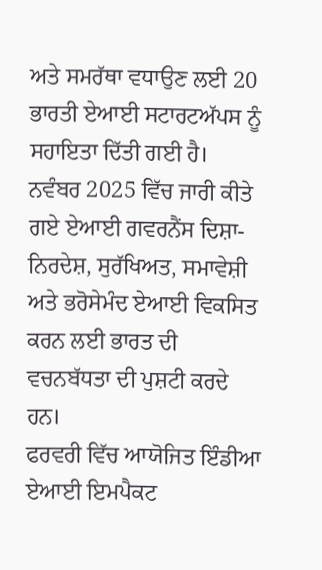ਅਤੇ ਸਮਰੱਥਾ ਵਧਾਉਣ ਲਈ 20 ਭਾਰਤੀ ਏਆਈ ਸਟਾਰਟਅੱਪਸ ਨੂੰ ਸਹਾਇਤਾ ਦਿੱਤੀ ਗਈ ਹੈ। ਨਵੰਬਰ 2025 ਵਿੱਚ ਜਾਰੀ ਕੀਤੇ ਗਏ ਏਆਈ ਗਵਰਨੈਂਸ ਦਿਸ਼ਾ-ਨਿਰਦੇਸ਼, ਸੁਰੱਖਿਅਤ, ਸਮਾਵੇਸ਼ੀ ਅਤੇ ਭਰੋਸੇਮੰਦ ਏਆਈ ਵਿਕਸਿਤ ਕਰਨ ਲਈ ਭਾਰਤ ਦੀ ਵਚਨਬੱਧਤਾ ਦੀ ਪੁਸ਼ਟੀ ਕਰਦੇ ਹਨ।
ਫਰਵਰੀ ਵਿੱਚ ਆਯੋਜਿਤ ਇੰਡੀਆ ਏਆਈ ਇਮਪੈਕਟ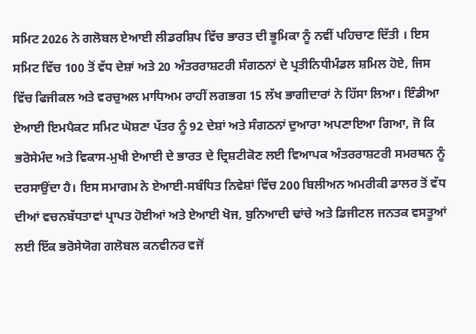ਸਮਿਟ 2026 ਨੇ ਗਲੋਬਲ ਏਆਈ ਲੀਡਰਸ਼ਿਪ ਵਿੱਚ ਭਾਰਤ ਦੀ ਭੂਮਿਕਾ ਨੂੰ ਨਵੀਂ ਪਹਿਚਾਣ ਦਿੱਤੀ । ਇਸ ਸਮਿਟ ਵਿੱਚ 100 ਤੋਂ ਵੱਧ ਦੇਸ਼ਾਂ ਅਤੇ 20 ਅੰਤਰਰਾਸ਼ਟਰੀ ਸੰਗਠਨਾਂ ਦੇ ਪ੍ਰਤੀਨਿਧੀਮੰਡਲ ਸ਼ਮਿਲ ਹੋਏ, ਜਿਸ ਵਿੱਚ ਫਿਜੀਕਲ ਅਤੇ ਵਰਚੁਅਲ ਮਾਧਿਅਮ ਰਾਹੀਂ ਲਗਭਗ 15 ਲੱਖ ਭਾਗੀਦਾਰਾਂ ਨੇ ਹਿੱਸਾ ਲਿਆ। ਇੰਡੀਆ ਏਆਈ ਇਮਪੈਕਟ ਸਮਿਟ ਘੋਸ਼ਣਾ ਪੱਤਰ ਨੂੰ 92 ਦੇਸ਼ਾਂ ਅਤੇ ਸੰਗਠਨਾਂ ਦੁਆਰਾ ਅਪਣਾਇਆ ਗਿਆ, ਜੋ ਕਿ ਭਰੋਸੇਮੰਦ ਅਤੇ ਵਿਕਾਸ-ਮੁਖੀ ਏਆਈ ਦੇ ਭਾਰਤ ਦੇ ਦ੍ਰਿਸ਼ਟੀਕੋਣ ਲਈ ਵਿਆਪਕ ਅੰਤਰਰਾਸ਼ਟਰੀ ਸਮਰਥਨ ਨੂੰ ਦਰਸਾਉਂਦਾ ਹੈ। ਇਸ ਸਮਾਗਮ ਨੇ ਏਆਈ-ਸਬੰਧਿਤ ਨਿਵੇਸ਼ਾਂ ਵਿੱਚ 200 ਬਿਲੀਅਨ ਅਮਰੀਕੀ ਡਾਲਰ ਤੋਂ ਵੱਧ ਦੀਆਂ ਵਚਨਬੱਧਤਾਵਾਂ ਪ੍ਰਾਪਤ ਹੋਈਆਂ ਅਤੇ ਏਆਈ ਖੋਜ, ਬੁਨਿਆਦੀ ਢਾਂਚੇ ਅਤੇ ਡਿਜੀਟਲ ਜਨਤਕ ਵਸਤੂਆਂ ਲਈ ਇੱਕ ਭਰੋਸੇਯੋਗ ਗਲੋਬਲ ਕਨਵੀਨਰ ਵਜੋਂ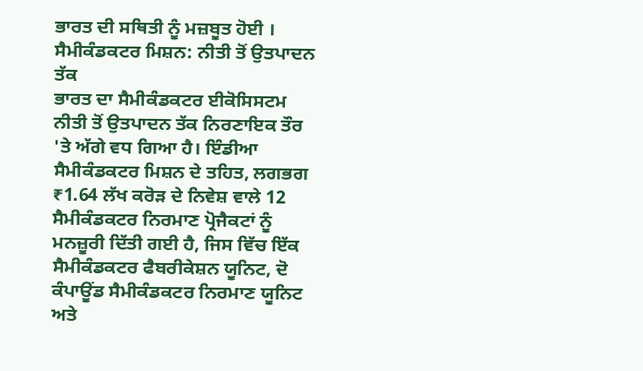ਭਾਰਤ ਦੀ ਸਥਿਤੀ ਨੂੰ ਮਜ਼ਬੂਤ ਹੋਈ ।
ਸੈਮੀਕੰਡਕਟਰ ਮਿਸ਼ਨ: ਨੀਤੀ ਤੋਂ ਉਤਪਾਦਨ ਤੱਕ
ਭਾਰਤ ਦਾ ਸੈਮੀਕੰਡਕਟਰ ਈਕੋਸਿਸਟਮ ਨੀਤੀ ਤੋਂ ਉਤਪਾਦਨ ਤੱਕ ਨਿਰਣਾਇਕ ਤੌਰ 'ਤੇ ਅੱਗੇ ਵਧ ਗਿਆ ਹੈ। ਇੰਡੀਆ ਸੈਮੀਕੰਡਕਟਰ ਮਿਸ਼ਨ ਦੇ ਤਹਿਤ, ਲਗਭਗ ₹1.64 ਲੱਖ ਕਰੋੜ ਦੇ ਨਿਵੇਸ਼ ਵਾਲੇ 12 ਸੈਮੀਕੰਡਕਟਰ ਨਿਰਮਾਣ ਪ੍ਰੋਜੈਕਟਾਂ ਨੂੰ ਮਨਜ਼ੂਰੀ ਦਿੱਤੀ ਗਈ ਹੈ, ਜਿਸ ਵਿੱਚ ਇੱਕ ਸੈਮੀਕੰਡਕਟਰ ਫੈਬਰੀਕੇਸ਼ਨ ਯੂਨਿਟ, ਦੋ ਕੰਪਾਊਂਡ ਸੈਮੀਕੰਡਕਟਰ ਨਿਰਮਾਣ ਯੂਨਿਟ ਅਤੇ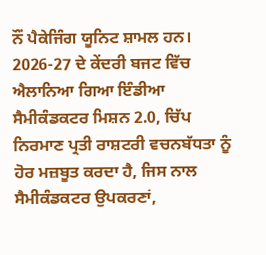ਨੌਂ ਪੈਕੇਜਿੰਗ ਯੂਨਿਟ ਸ਼ਾਮਲ ਹਨ। 2026-27 ਦੇ ਕੇਂਦਰੀ ਬਜਟ ਵਿੱਚ ਐਲਾਨਿਆ ਗਿਆ ਇੰਡੀਆ ਸੈਮੀਕੰਡਕਟਰ ਮਿਸ਼ਨ 2.0, ਚਿੱਪ ਨਿਰਮਾਣ ਪ੍ਰਤੀ ਰਾਸ਼ਟਰੀ ਵਚਨਬੱਧਤਾ ਨੂੰ ਹੋਰ ਮਜ਼ਬੂਤ ਕਰਦਾ ਹੈ, ਜਿਸ ਨਾਲ ਸੈਮੀਕੰਡਕਟਰ ਉਪਕਰਣਾਂ,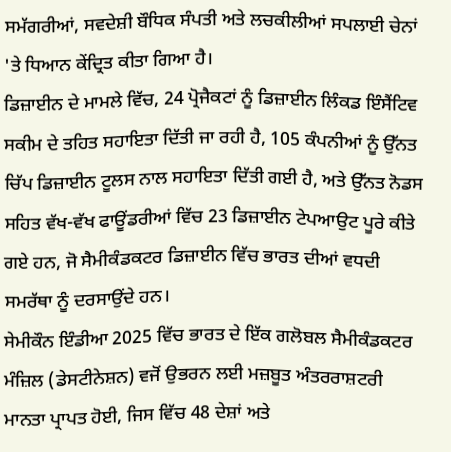ਸਮੱਗਰੀਆਂ, ਸਵਦੇਸ਼ੀ ਬੌਧਿਕ ਸੰਪਤੀ ਅਤੇ ਲਚਕੀਲੀਆਂ ਸਪਲਾਈ ਚੇਨਾਂ 'ਤੇ ਧਿਆਨ ਕੇਂਦ੍ਰਿਤ ਕੀਤਾ ਗਿਆ ਹੈ।
ਡਿਜ਼ਾਈਨ ਦੇ ਮਾਮਲੇ ਵਿੱਚ, 24 ਪ੍ਰੋਜੈਕਟਾਂ ਨੂੰ ਡਿਜ਼ਾਈਨ ਲਿੰਕਡ ਇੰਸੈਂਟਿਵ ਸਕੀਮ ਦੇ ਤਹਿਤ ਸਹਾਇਤਾ ਦਿੱਤੀ ਜਾ ਰਹੀ ਹੈ, 105 ਕੰਪਨੀਆਂ ਨੂੰ ਉੱਨਤ ਚਿੱਪ ਡਿਜ਼ਾਈਨ ਟੂਲਸ ਨਾਲ ਸਹਾਇਤਾ ਦਿੱਤੀ ਗਈ ਹੈ, ਅਤੇ ਉੱਨਤ ਨੋਡਸ ਸਹਿਤ ਵੱਖ-ਵੱਖ ਫਾਊਂਡਰੀਆਂ ਵਿੱਚ 23 ਡਿਜ਼ਾਈਨ ਟੇਪਆਉਟ ਪੂਰੇ ਕੀਤੇ ਗਏ ਹਨ, ਜੋ ਸੈਮੀਕੰਡਕਟਰ ਡਿਜ਼ਾਈਨ ਵਿੱਚ ਭਾਰਤ ਦੀਆਂ ਵਧਦੀ ਸਮਰੱਥਾ ਨੂੰ ਦਰਸਾਉਂਦੇ ਹਨ।
ਸੇਮੀਕੌਨ ਇੰਡੀਆ 2025 ਵਿੱਚ ਭਾਰਤ ਦੇ ਇੱਕ ਗਲੋਬਲ ਸੈਮੀਕੰਡਕਟਰ ਮੰਜ਼ਿਲ (ਡੇਸਟੀਨੇਸ਼ਨ) ਵਜੋਂ ਉਭਰਨ ਲਈ ਮਜ਼ਬੂਤ ਅੰਤਰਰਾਸ਼ਟਰੀ ਮਾਨਤਾ ਪ੍ਰਾਪਤ ਹੋਈ, ਜਿਸ ਵਿੱਚ 48 ਦੇਸ਼ਾਂ ਅਤੇ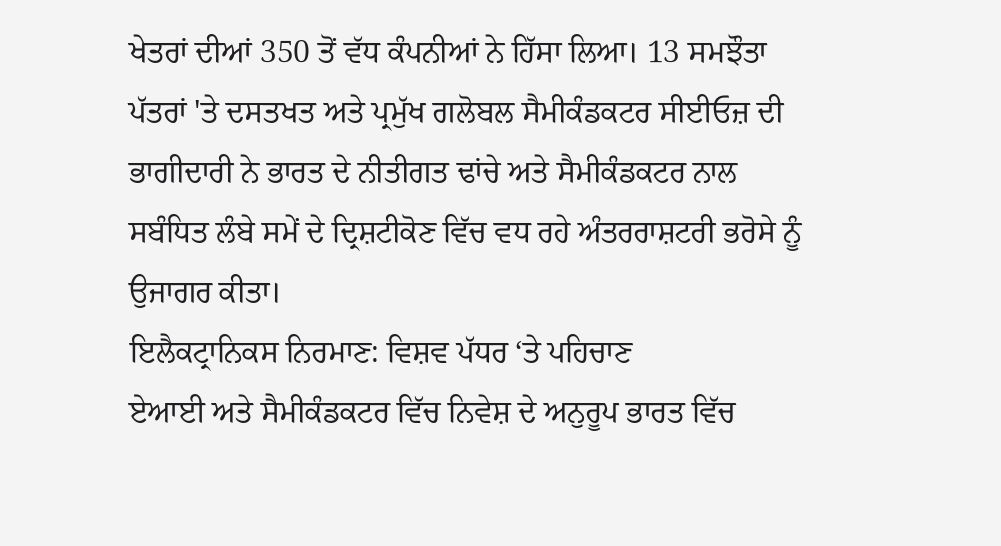ਖੇਤਰਾਂ ਦੀਆਂ 350 ਤੋਂ ਵੱਧ ਕੰਪਨੀਆਂ ਨੇ ਹਿੱਸਾ ਲਿਆ। 13 ਸਮਝੌਤਾ ਪੱਤਰਾਂ 'ਤੇ ਦਸਤਖਤ ਅਤੇ ਪ੍ਰਮੁੱਖ ਗਲੋਬਲ ਸੈਮੀਕੰਡਕਟਰ ਸੀਈਓਜ਼ ਦੀ ਭਾਗੀਦਾਰੀ ਨੇ ਭਾਰਤ ਦੇ ਨੀਤੀਗਤ ਢਾਂਚੇ ਅਤੇ ਸੈਮੀਕੰਡਕਟਰ ਨਾਲ ਸਬੰਧਿਤ ਲੰਬੇ ਸਮੇਂ ਦੇ ਦ੍ਰਿਸ਼ਟੀਕੋਣ ਵਿੱਚ ਵਧ ਰਹੇ ਅੰਤਰਰਾਸ਼ਟਰੀ ਭਰੋਸੇ ਨੂੰ ਉਜਾਗਰ ਕੀਤਾ।
ਇਲੈਕਟ੍ਰਾਨਿਕਸ ਨਿਰਮਾਣ: ਵਿਸ਼ਵ ਪੱਧਰ ‘ਤੇ ਪਹਿਚਾਣ
ਏਆਈ ਅਤੇ ਸੈਮੀਕੰਡਕਟਰ ਵਿੱਚ ਨਿਵੇਸ਼ ਦੇ ਅਨੁਰੂਪ ਭਾਰਤ ਵਿੱਚ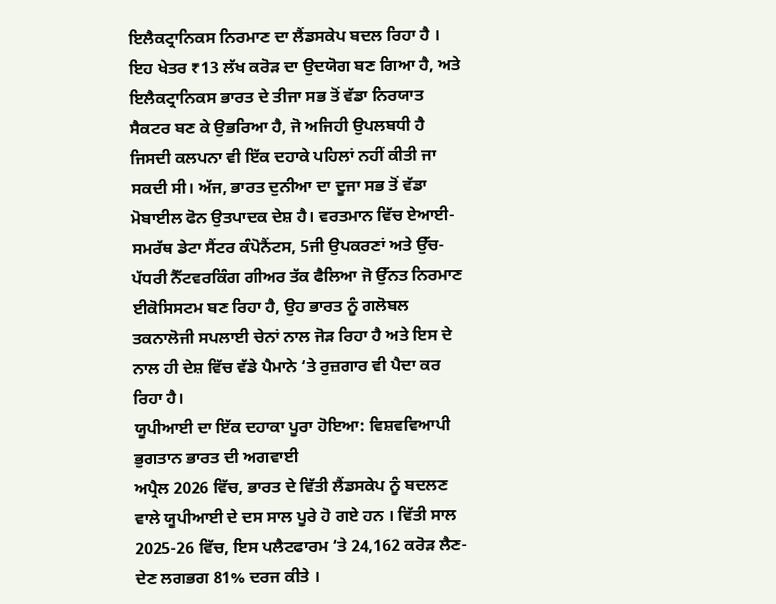ਇਲੈਕਟ੍ਰਾਨਿਕਸ ਨਿਰਮਾਣ ਦਾ ਲੈਂਡਸਕੇਪ ਬਦਲ ਰਿਹਾ ਹੈ । ਇਹ ਖੇਤਰ ₹13 ਲੱਖ ਕਰੋੜ ਦਾ ਉਦਯੋਗ ਬਣ ਗਿਆ ਹੈ, ਅਤੇ ਇਲੈਕਟ੍ਰਾਨਿਕਸ ਭਾਰਤ ਦੇ ਤੀਜਾ ਸਭ ਤੋਂ ਵੱਡਾ ਨਿਰਯਾਤ ਸੈਕਟਰ ਬਣ ਕੇ ਉਭਰਿਆ ਹੈ, ਜੋ ਅਜਿਹੀ ਉਪਲਬਧੀ ਹੈ ਜਿਸਦੀ ਕਲਪਨਾ ਵੀ ਇੱਕ ਦਹਾਕੇ ਪਹਿਲਾਂ ਨਹੀਂ ਕੀਤੀ ਜਾ ਸਕਦੀ ਸੀ। ਅੱਜ, ਭਾਰਤ ਦੁਨੀਆ ਦਾ ਦੂਜਾ ਸਭ ਤੋਂ ਵੱਡਾ ਮੋਬਾਈਲ ਫੋਨ ਉਤਪਾਦਕ ਦੇਸ਼ ਹੈ। ਵਰਤਮਾਨ ਵਿੱਚ ਏਆਈ-ਸਮਰੱਥ ਡੇਟਾ ਸੈਂਟਰ ਕੰਪੋਨੈਂਟਸ, 5ਜੀ ਉਪਕਰਣਾਂ ਅਤੇ ਉੱਚ-ਪੱਧਰੀ ਨੈੱਟਵਰਕਿੰਗ ਗੀਅਰ ਤੱਕ ਫੈਲਿਆ ਜੋ ਉੱਨਤ ਨਿਰਮਾਣ ਈਕੋਸਿਸਟਮ ਬਣ ਰਿਹਾ ਹੈ, ਉਹ ਭਾਰਤ ਨੂੰ ਗਲੋਬਲ ਤਕਨਾਲੋਜੀ ਸਪਲਾਈ ਚੇਨਾਂ ਨਾਲ ਜੋੜ ਰਿਹਾ ਹੈ ਅਤੇ ਇਸ ਦੇ ਨਾਲ ਹੀ ਦੇਸ਼ ਵਿੱਚ ਵੱਡੇ ਪੈਮਾਨੇ ‘ਤੇ ਰੁਜ਼ਗਾਰ ਵੀ ਪੈਦਾ ਕਰ ਰਿਹਾ ਹੈ।
ਯੂਪੀਆਈ ਦਾ ਇੱਕ ਦਹਾਕਾ ਪੂਰਾ ਹੋਇਆ: ਵਿਸ਼ਵਵਿਆਪੀ ਭੁਗਤਾਨ ਭਾਰਤ ਦੀ ਅਗਵਾਈ
ਅਪ੍ਰੈਲ 2026 ਵਿੱਚ, ਭਾਰਤ ਦੇ ਵਿੱਤੀ ਲੈਂਡਸਕੇਪ ਨੂੰ ਬਦਲਣ ਵਾਲੇ ਯੂਪੀਆਈ ਦੇ ਦਸ ਸਾਲ ਪੂਰੇ ਹੋ ਗਏ ਹਨ । ਵਿੱਤੀ ਸਾਲ 2025-26 ਵਿੱਚ, ਇਸ ਪਲੈਟਫਾਰਮ ‘ਤੇ 24,162 ਕਰੋੜ ਲੈਣ-ਦੇਣ ਲਗਭਗ 81% ਦਰਜ ਕੀਤੇ ।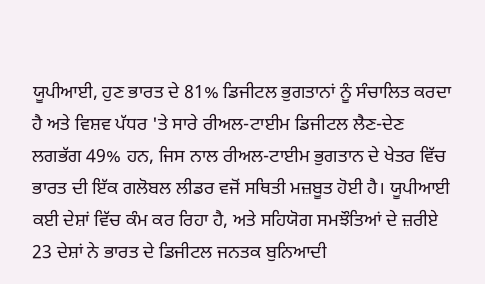ਯੂਪੀਆਈ, ਹੁਣ ਭਾਰਤ ਦੇ 81% ਡਿਜੀਟਲ ਭੁਗਤਾਨਾਂ ਨੂੰ ਸੰਚਾਲਿਤ ਕਰਦਾ ਹੈ ਅਤੇ ਵਿਸ਼ਵ ਪੱਧਰ 'ਤੇ ਸਾਰੇ ਰੀਅਲ-ਟਾਈਮ ਡਿਜੀਟਲ ਲੈਣ-ਦੇਣ ਲਗਭੱਗ 49% ਹਨ, ਜਿਸ ਨਾਲ ਰੀਅਲ-ਟਾਈਮ ਭੁਗਤਾਨ ਦੇ ਖੇਤਰ ਵਿੱਚ ਭਾਰਤ ਦੀ ਇੱਕ ਗਲੋਬਲ ਲੀਡਰ ਵਜੋਂ ਸਥਿਤੀ ਮਜ਼ਬੂਤ ਹੋਈ ਹੈ। ਯੂਪੀਆਈ ਕਈ ਦੇਸ਼ਾਂ ਵਿੱਚ ਕੰਮ ਕਰ ਰਿਹਾ ਹੈ, ਅਤੇ ਸਹਿਯੋਗ ਸਮਝੌਤਿਆਂ ਦੇ ਜ਼ਰੀਏ 23 ਦੇਸ਼ਾਂ ਨੇ ਭਾਰਤ ਦੇ ਡਿਜੀਟਲ ਜਨਤਕ ਬੁਨਿਆਦੀ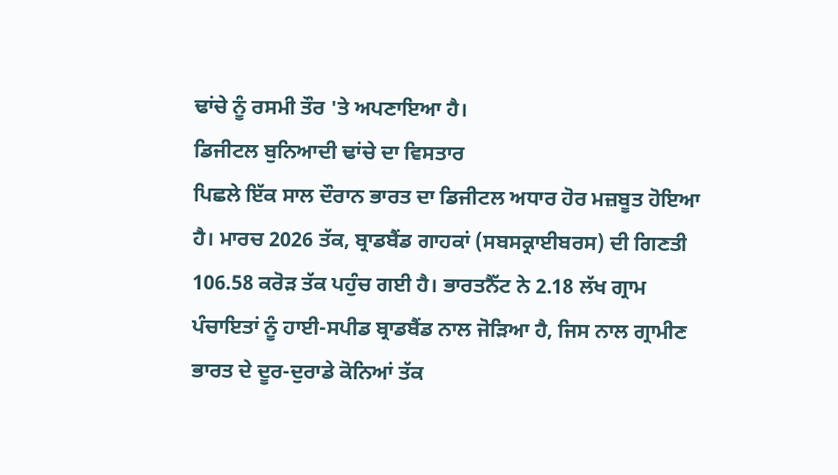ਢਾਂਚੇ ਨੂੰ ਰਸਮੀ ਤੌਰ 'ਤੇ ਅਪਣਾਇਆ ਹੈ।
ਡਿਜੀਟਲ ਬੁਨਿਆਦੀ ਢਾਂਚੇ ਦਾ ਵਿਸਤਾਰ
ਪਿਛਲੇ ਇੱਕ ਸਾਲ ਦੌਰਾਨ ਭਾਰਤ ਦਾ ਡਿਜੀਟਲ ਅਧਾਰ ਹੋਰ ਮਜ਼ਬੂਤ ਹੋਇਆ ਹੈ। ਮਾਰਚ 2026 ਤੱਕ, ਬ੍ਰਾਡਬੈਂਡ ਗਾਹਕਾਂ (ਸਬਸਕ੍ਰਾਈਬਰਸ) ਦੀ ਗਿਣਤੀ 106.58 ਕਰੋੜ ਤੱਕ ਪਹੁੰਚ ਗਈ ਹੈ। ਭਾਰਤਨੈੱਟ ਨੇ 2.18 ਲੱਖ ਗ੍ਰਾਮ ਪੰਚਾਇਤਾਂ ਨੂੰ ਹਾਈ-ਸਪੀਡ ਬ੍ਰਾਡਬੈਂਡ ਨਾਲ ਜੋੜਿਆ ਹੈ, ਜਿਸ ਨਾਲ ਗ੍ਰਾਮੀਣ ਭਾਰਤ ਦੇ ਦੂਰ-ਦੁਰਾਡੇ ਕੋਨਿਆਂ ਤੱਕ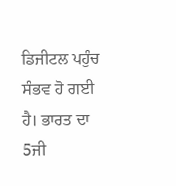ਡਿਜੀਟਲ ਪਹੁੰਚ ਸੰਭਵ ਹੋ ਗਈ ਹੈ। ਭਾਰਤ ਦਾ 5ਜੀ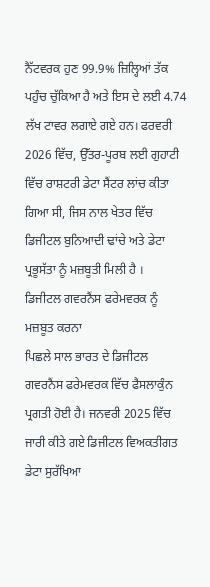ਨੈੱਟਵਰਕ ਹੁਣ 99.9% ਜ਼ਿਲ੍ਹਿਆਂ ਤੱਕ ਪਹੁੰਚ ਚੁੱਕਿਆ ਹੈ ਅਤੇ ਇਸ ਦੇ ਲਈ 4.74 ਲੱਖ ਟਾਵਰ ਲਗਾਏ ਗਏ ਹਨ। ਫਰਵਰੀ 2026 ਵਿੱਚ, ਉੱਤਰ-ਪੂਰਬ ਲਈ ਗੁਹਾਟੀ ਵਿੱਚ ਰਾਸ਼ਟਰੀ ਡੇਟਾ ਸੈਂਟਰ ਲਾਂਚ ਕੀਤਾ ਗਿਆ ਸੀ, ਜਿਸ ਨਾਲ ਖੇਤਰ ਵਿੱਚ ਡਿਜੀਟਲ ਬੁਨਿਆਦੀ ਢਾਂਚੇ ਅਤੇ ਡੇਟਾ ਪ੍ਰਭੂਸੱਤਾ ਨੂੰ ਮਜ਼ਬੂਤੀ ਮਿਲੀ ਹੈ ।
ਡਿਜੀਟਲ ਗਵਰਨੈਂਸ ਫਰੇਮਵਰਕ ਨੂੰ ਮਜ਼ਬੂਤ ਕਰਨਾ
ਪਿਛਲੇ ਸਾਲ ਭਾਰਤ ਦੇ ਡਿਜੀਟਲ ਗਵਰਨੈਂਸ ਫਰੇਮਵਰਕ ਵਿੱਚ ਫੈਸਲਾਕੁੰਨ ਪ੍ਰਗਤੀ ਹੋਈ ਹੈ। ਜਨਵਰੀ 2025 ਵਿੱਚ ਜਾਰੀ ਕੀਤੇ ਗਏ ਡਿਜੀਟਲ ਵਿਅਕਤੀਗਤ ਡੇਟਾ ਸੁਰੱਖਿਆ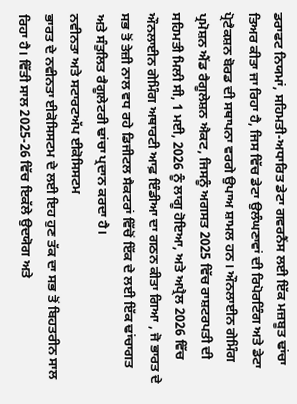ਡਰਾਫਟ ਨਿਯਮਾਂ, ਸਹਿਮਤੀ-ਅਧਾਰਿਤ ਡੇਟਾ ਗਵਰਨੈਂਸ ਲਈ ਇੱਕ ਮਜ਼ਬੂਤ ਢਾਂਚਾ ਤਿਅਰ ਕੀਤਾ ਜਾ ਰਿਹਾ ਹੈ, ਜਿਸ ਵਿੱਚ ਡੇਟਾ ਉਲੰਘਣਾਵਾਂ ਦੀ ਰਿਪੋਰਟਿੰਗ ਅਤੇ ਡੇਟਾ ਪ੍ਰੋਟੈਕਸ਼ਨ ਬੋਰਡ ਦੀ ਸਥਾਪਨਾ ਵਰਗੇ ਉਪਾਅ ਸ਼ਾਮਲ ਹਨ। ਔਨਲਾਈਨ ਗੇਮਿੰਗ ਪ੍ਰਮੋਸ਼ਨ ਐਂਡ ਰੈਗੂਲੇਸ਼ਨ ਐਕਟ, ਜਿਸਨੂੰ ਅਗਸਤ 2025 ਵਿੱਚ ਰਾਸ਼ਟਰਪਤੀ ਦੀ ਸਹਿਮਤੀ ਮਿਲੀ ਸੀ, 1 ਮਈ, 2026 ਨੂੰ ਲਾਗੂ ਹੋਇਆ, ਅਤੇ ਅਪ੍ਰੈਲ 2026 ਵਿੱਚ ਔਨਲਾਈਨ ਗੇਮਿੰਗ ਅਥਾਰਟੀ ਆਫ਼ ਇੰਡੀਆ ਦਾ ਗਠਨ ਕੀਤਾ ਗਿਆ , ਜੋ ਭਾਰਤ ਦੇ ਸਭ ਤੋਂ ਤੇਜ਼ੀ ਨਾਲ ਵਧ ਰਹੇ ਡਿਜੀਟਲ ਸੈਕਟਰਾਂ ਵਿੱਚੋਂ ਇੱਕ ਦੇ ਲਈ ਇੱਕ ਢਾਂਚਾਗਤ ਅਤੇ ਸੰਤੁਲਿਤ ਰੈਗੂਲੇਟਰੀ ਢਾਂਚਾ ਪ੍ਰਦਾਨ ਕਰਦਾ ਹੈ।
ਨਵੀਨਤਾ ਅਤੇ ਸਟਾਰਟਅੱਪ ਈਕੋਸਿਸਟਮ
ਭਾਰਤ ਦੇ ਨਵੀਨਤਾ ਈਕੋਸਿਸਟਮ ਦੇ ਲਈ ਇਹ ਹੁਣ ਤੱਕ ਦਾ ਸਭ ਤੋਂ ਬਿਹਤਰੀਨ ਸਾਲ ਰਿਹਾ ਹੈ। ਵਿੱਤੀ ਸਾਲ 2025-26 ਵਿੱਚ ਇਕੱਲੇ ਉਦਯੋਗ ਅਤੇ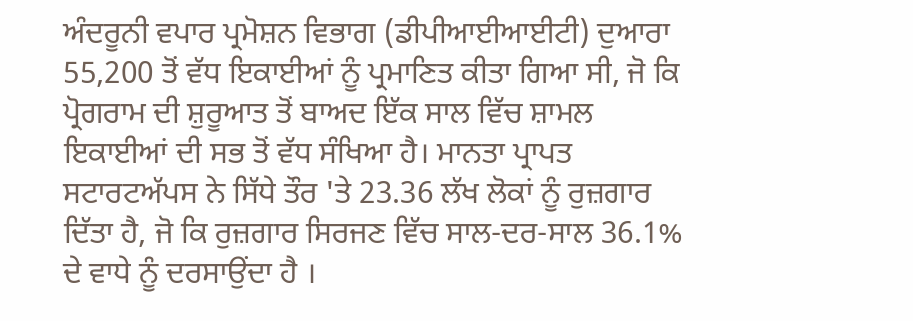ਅੰਦਰੂਨੀ ਵਪਾਰ ਪ੍ਰਮੋਸ਼ਨ ਵਿਭਾਗ (ਡੀਪੀਆਈਆਈਟੀ) ਦੁਆਰਾ 55,200 ਤੋਂ ਵੱਧ ਇਕਾਈਆਂ ਨੂੰ ਪ੍ਰਮਾਣਿਤ ਕੀਤਾ ਗਿਆ ਸੀ, ਜੋ ਕਿ ਪ੍ਰੋਗਰਾਮ ਦੀ ਸ਼ੁਰੂਆਤ ਤੋਂ ਬਾਅਦ ਇੱਕ ਸਾਲ ਵਿੱਚ ਸ਼ਾਮਲ ਇਕਾਈਆਂ ਦੀ ਸਭ ਤੋਂ ਵੱਧ ਸੰਖਿਆ ਹੈ। ਮਾਨਤਾ ਪ੍ਰਾਪਤ ਸਟਾਰਟਅੱਪਸ ਨੇ ਸਿੱਧੇ ਤੌਰ 'ਤੇ 23.36 ਲੱਖ ਲੋਕਾਂ ਨੂੰ ਰੁਜ਼ਗਾਰ ਦਿੱਤਾ ਹੈ, ਜੋ ਕਿ ਰੁਜ਼ਗਾਰ ਸਿਰਜਣ ਵਿੱਚ ਸਾਲ-ਦਰ-ਸਾਲ 36.1% ਦੇ ਵਾਧੇ ਨੂੰ ਦਰਸਾਉਂਦਾ ਹੈ ।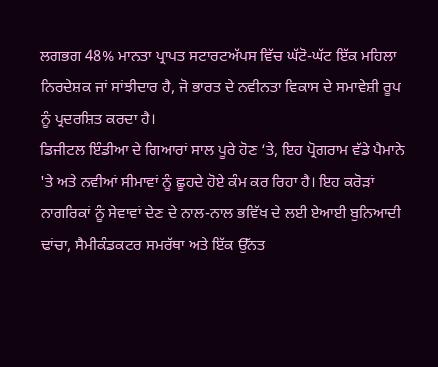ਲਗਭਗ 48% ਮਾਨਤਾ ਪ੍ਰਾਪਤ ਸਟਾਰਟਅੱਪਸ ਵਿੱਚ ਘੱਟੋ-ਘੱਟ ਇੱਕ ਮਹਿਲਾ ਨਿਰਦੇਸ਼ਕ ਜਾਂ ਸਾਂਝੀਦਾਰ ਹੈ, ਜੋ ਭਾਰਤ ਦੇ ਨਵੀਨਤਾ ਵਿਕਾਸ ਦੇ ਸਮਾਵੇਸ਼ੀ ਰੂਪ ਨੂੰ ਪ੍ਰਦਰਸ਼ਿਤ ਕਰਦਾ ਹੈ।
ਡਿਜੀਟਲ ਇੰਡੀਆ ਦੇ ਗਿਆਰਾਂ ਸਾਲ ਪੂਰੇ ਹੋਣ ‘ਤੇ, ਇਹ ਪ੍ਰੋਗਰਾਮ ਵੱਡੇ ਪੈਮਾਨੇ 'ਤੇ ਅਤੇ ਨਵੀਆਂ ਸੀਮਾਵਾਂ ਨੂੰ ਛੂਹਦੇ ਹੋਏ ਕੰਮ ਕਰ ਰਿਹਾ ਹੈ। ਇਹ ਕਰੋੜਾਂ ਨਾਗਰਿਕਾਂ ਨੂੰ ਸੇਵਾਵਾਂ ਦੇਣ ਦੇ ਨਾਲ-ਨਾਲ ਭਵਿੱਖ ਦੇ ਲਈ ਏਆਈ ਬੁਨਿਆਦੀ ਢਾਂਚਾ, ਸੈਮੀਕੰਡਕਟਰ ਸਮਰੱਥਾ ਅਤੇ ਇੱਕ ਉੱਨਤ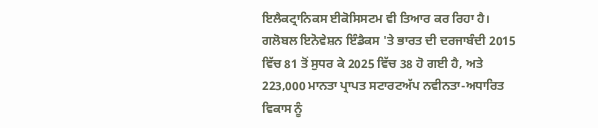ਇਲੈਕਟ੍ਰਾਨਿਕਸ ਈਕੋਸਿਸਟਮ ਵੀ ਤਿਆਰ ਕਰ ਰਿਹਾ ਹੈ। ਗਲੋਬਲ ਇਨੋਵੇਸ਼ਨ ਇੰਡੈਕਸ 'ਤੇ ਭਾਰਤ ਦੀ ਦਰਜਾਬੰਦੀ 2015 ਵਿੱਚ 81 ਤੋਂ ਸੁਧਰ ਕੇ 2025 ਵਿੱਚ 38 ਹੋ ਗਈ ਹੈ, ਅਤੇ 223,000 ਮਾਨਤਾ ਪ੍ਰਾਪਤ ਸਟਾਰਟਅੱਪ ਨਵੀਨਤਾ-ਅਧਾਰਿਤ ਵਿਕਾਸ ਨੂੰ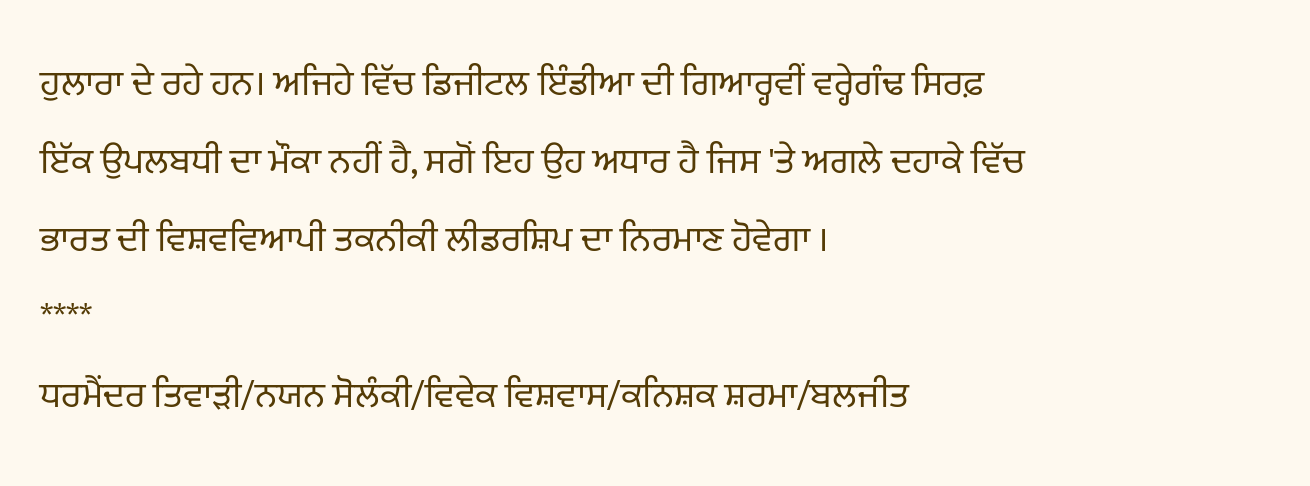ਹੁਲਾਰਾ ਦੇ ਰਹੇ ਹਨ। ਅਜਿਹੇ ਵਿੱਚ ਡਿਜੀਟਲ ਇੰਡੀਆ ਦੀ ਗਿਆਰ੍ਹਵੀਂ ਵਰ੍ਹੇਗੰਢ ਸਿਰਫ਼ ਇੱਕ ਉਪਲਬਧੀ ਦਾ ਮੌਕਾ ਨਹੀਂ ਹੈ, ਸਗੋਂ ਇਹ ਉਹ ਅਧਾਰ ਹੈ ਜਿਸ 'ਤੇ ਅਗਲੇ ਦਹਾਕੇ ਵਿੱਚ ਭਾਰਤ ਦੀ ਵਿਸ਼ਵਵਿਆਪੀ ਤਕਨੀਕੀ ਲੀਡਰਸ਼ਿਪ ਦਾ ਨਿਰਮਾਣ ਹੋਵੇਗਾ ।
****
ਧਰਮੈਂਦਰ ਤਿਵਾੜੀ/ਨਯਨ ਸੋਲੰਕੀ/ਵਿਵੇਕ ਵਿਸ਼ਵਾਸ/ਕਨਿਸ਼ਕ ਸ਼ਰਮਾ/ਬਲਜੀਤ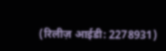(रिलीज़ आईडी: 2278931)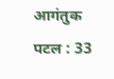आगंतुक पटल : 33